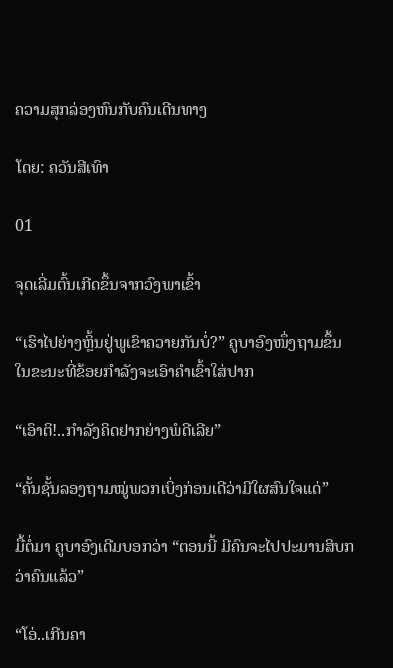ຄວາມສຸກລ່ອງຫົນກັບຄົນເດີນທາງ

ໂດຍ: ຄວັນສີເທົາ

01

ຈຸດເລີ່ມຕົ້ນເກີດຂຶ້ນຈາກວົງພາເຂົ້າ

“ເຮົາໄປຍ່າງຫຼິ້ນຢູ່ພູເຂົາຄວາຍກັນບໍ່?” ຄູບາອົງໜຶ່ງຖາມຂຶ້ນ ໃນຂະນະທີ່ຂ້ອຍກຳລັງຈະເອົາຄຳເຂົ້າໃສ່ປາກ

“ເອົາຕິ!..ກຳລັງຄິດຢາກຍ່າງພໍດີເລີຍ”

“ຄັ້ນຊັ້ນລອງຖາມໝູ່ພວກເບິ່ງກ່ອນເດີວ່າມີໃຜສົນໃຈແດ່”

ມື້ຕໍ່ມາ ຄູບາອົງເດີມບອກວ່າ “ຕອນນີ້ ມີຄົນຈະໄປປະມານສິບກວ່າຄົນແລ້ວ”

“ໂອ່..ເກີນຄາ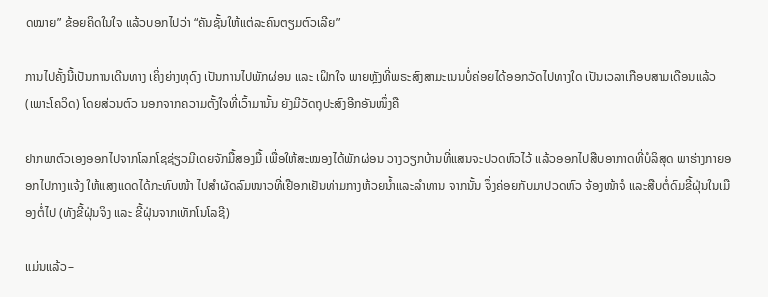ດໝາຍ” ຂ້ອຍຄິດໃນໃຈ ແລ້ວບອກໄປວ່າ “ຄັນຊັ້ນໃຫ້ແຕ່ລະຄົນຕຽມຕົວເລີຍ”

ການໄປຄັ້ງນີ້ເປັນການເດີນທາງ ເຄິ່ງຍ່າງທຸດົງ ເປັນການໄປພັກຜ່ອນ ແລະ ເຝິກໃຈ ພາຍຫຼັງທີ່ພຣະສົງສາມະເນນບໍ່ຄ່ອຍໄດ້ອອກວັດໄປທາງໃດ ເປັນເວລາເກືອບສາມເດືອນແລ້ວ (ເພາະໂຄວິດ) ໂດຍສ່ວນຕົວ ນອກຈາກຄວາມຕັ້ງໃຈທີ່ເວົ້າມານັ້ນ ຍັງມີວັດຖຸປະສົງອີກອັນໜຶ່ງຄື

ຢາກພາຕົວເອງອອກໄປຈາກໂລກໂຊຊ່ຽວມີເດຍຈັກມື້ສອງມື້ ເພື່ອໃຫ້ສະໝອງໄດ້ພັກຜ່ອນ ວາງວຽກບ້ານທີ່ແສນຈະປວດຫົວໄວ້ ແລ້ວອອກໄປສືບອາກາດທີ່ບໍລິສຸດ ພາຮ່າງກາຍອອກໄປກາງແຈ້ງ ໃຫ້ແສງແດດໄດ້ກະທົບໜ້າ ໄປສຳຜັດລົມໜາວທີ່ເຢືອກເຢັນທ່າມກາງຫ້ວຍນ້ຳແລະລຳທານ ຈາກນັ້ນ ຈຶ່ງຄ່ອຍກັບມາປວດຫົວ ຈ້ອງໜ້າຈໍ ແລະສືບຕໍ່ດົມຂີ້ຝຸ່ນໃນເມືອງຕໍ່ໄປ (ທັງຂີ້ຝຸ່ນຈິງ ແລະ ຂີ້ຝຸ່ນຈາກເທັກໂນໂລຊີ)

ແມ່ນແລ້ວ–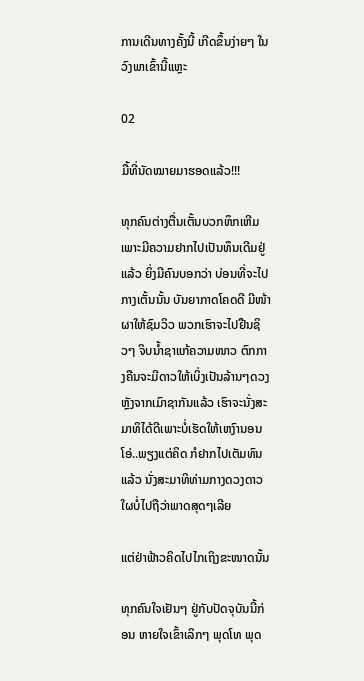ການເດີນທາງຄັ້ງນີ້ ເກີດຂຶ້ນງ່າຍໆ ໃນວົງພາເຂົ້ານີ້ແຫຼະ

02

ມື້ທີ່ນັດໝາຍມາຮອດແລ້ວ!!!

ທຸກຄົນຕ່າງຕື່ນເຕັ້ນບວກຫຶກເຫີມ ເພາະມີຄວາມຢາກໄປເປັນທຶນເດີມຢູ່ແລ້ວ ຍິ່ງມີຄົນບອກວ່າ ບ່ອນທີ່ຈະໄປກາງເຕັ້ນນັ້ນ ບັນຍາກາດໂຄດດີ ມີໜ້າຜາໃຫ້ຊົມວິວ ພວກເຮົາຈະໄປຢືນຊິວໆ ຈິບນ້ຳຊາແກ້ຄວາມໜາວ ຕົກກາງຄືນຈະມີດາວໃຫ້ເບິ່ງເປັນລ້ານໆດວງ ຫຼັງຈາກເມົາຊາກັນແລ້ວ ເຮົາຈະນັ່ງສະມາທິໄດ້ດີເພາະບໍ່ເຮັດໃຫ້ເຫງົານອນ ໂອ່..ພຽງແຕ່ຄິດ ກໍຢາກໄປເຕັມທົນແລ້ວ ນັ່ງສະມາທິທ່າມກາງດວງດາວ ໃຜບໍ່ໄປຖືວ່າພາດສຸດໆເລີຍ

ແຕ່ຢ່າຟ້າວຄິດໄປໄກເຖິງຂະໜາດນັ້ນ

ທຸກຄົນໃຈເຢັນໆ ຢູ່ກັບປັດຈຸບັນນີ້ກ່ອນ ຫາຍໃຈເຂົ້າເລິກໆ ພຸດໂທ ພຸດ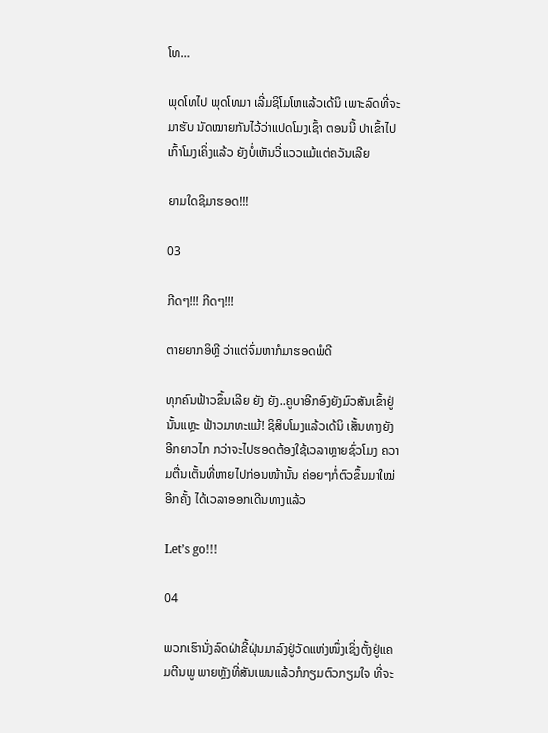ໂທ…

ພຸດໂທໄປ ພຸດໂທມາ ເລີ່ມຊິໂມໂຫແລ້ວເດ້ນິ ເພາະລົດທີ່ຈະມາຮັບ ນັດໝາຍກັນໄວ້ວ່າແປດໂມງເຊົ້າ ຕອນນີ້ ປາເຂົ້າໄປເກົ້າໂມງເຄິ່ງແລ້ວ ຍັງບໍ່ເຫັນວີ່ແວວແມ້ແຕ່ຄວັນເລີຍ

ຍາມໃດຊິມາຮອດ!!!

03

ກີດໆ!!! ກີດໆ!!!

ຕາຍຍາກອິຫຼີ ວ່າແຕ່ຈົ່ມຫາກໍມາຮອດພໍດີ

ທຸກຄົນຟ້າວຂຶ້ນເລີຍ ຍັງ ຍັງ..ຄູບາອີກອົງຍັງມົວສັນເຂົ້າຢູ່ນັ້ນແຫຼະ ຟ້າວມາທະແມ້! ຊິສິບໂມງແລ້ວເດ້ນິ ເສັ້ນທາງຍັງອີກຍາວໄກ ກວ່າຈະໄປຮອດຕ້ອງໃຊ້ເວລາຫຼາຍຊົ່ວໂມງ ຄວາມຕື່ນເຕັ້ນທີ່ຫາຍໄປກ່ອນໜ້ານັ້ນ ຄ່ອຍໆກໍ່ຕົວຂຶ້ນມາໃໝ່ອີກຄັ້ງ ໄດ້ເວລາອອກເດີນທາງແລ້ວ

Let’s go!!!

04

ພວກເຮົານັ່ງລົດຝ່າຂີ້ຝຸ່ນມາລົງຢູ່ວັດແຫ່ງໜຶ່ງເຊິ່ງຕັ້ງຢູ່ແຄມຕີນພູ ພາຍຫຼັງທີ່ສັນເພນແລ້ວກໍກຽມຕົວກຽມໃຈ ທີ່ຈະ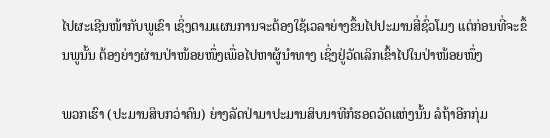ໄປຜະເຊີນໜ້າກັບພູເຂົາ ເຊິ່ງຕາມແຜນການຈະຕ້ອງໃຊ້ເວລາຍ່າງຂຶ້ນໄປປະມານສີ່ຊົ່ວໂມງ ແຕ່ກ່ອນທີ່ຈະຂຶ້ນພູນັ້ນ ຕ້ອງຍ່າງຜ່ານປ່າໜ້ອຍໜຶ່ງເພື່ອໄປຫາຜູ້ນຳທາງ ເຊິ່ງຢູ່ວັດເລິກເຂົ້າໄປໃນປ່າໜ້ອຍໜຶ່ງ

ພວກເຮົາ (ປະມານສິບກວ່າຄົນ) ຍ່າງລັດປ່າມາປະມານສິບນາທີກໍຮອດວັດແຫ່ງນັ້ນ ລໍຖ້າອີກກຸ່ມ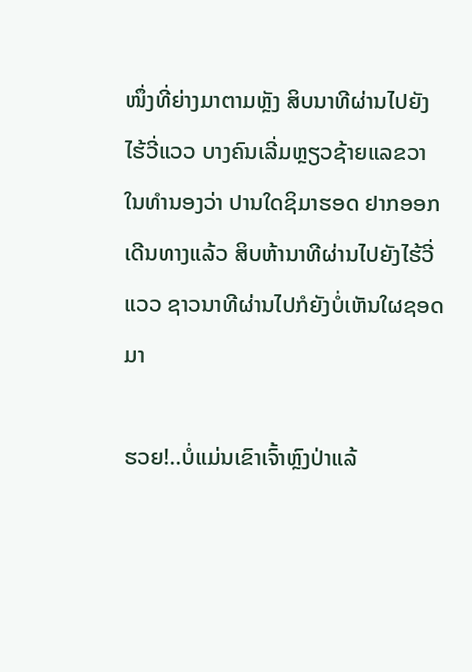ໜຶ່ງທີ່ຍ່າງມາຕາມຫຼັງ ສິບນາທີຜ່ານໄປຍັງໄຮ້ວີ່ແວວ ບາງຄົນເລີ່ມຫຼຽວຊ້າຍແລຂວາ ໃນທຳນອງວ່າ ປານໃດຊິມາຮອດ ຢາກອອກເດີນທາງແລ້ວ ສິບຫ້ານາທີຜ່ານໄປຍັງໄຮ້ວີ່ແວວ ຊາວນາທີຜ່ານໄປກໍຍັງບໍ່ເຫັນໃຜຊອດມາ

ຮວຍ!..ບໍ່ແມ່ນເຂົາເຈົ້າຫຼົງປ່າແລ້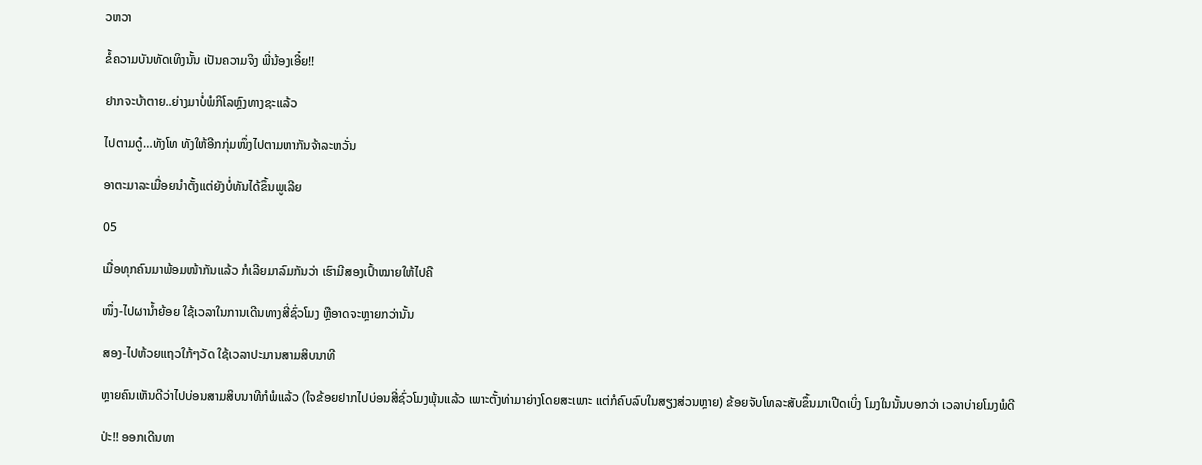ວຫວາ

ຂໍ້ຄວາມບັນທັດເທິງນັ້ນ ເປັນຄວາມຈິງ ພີ່ນ້ອງເອີ໋ຍ!!

ຢາກຈະບ້າຕາຍ..ຍ່າງມາບໍ່ພໍກິໂລຫຼົງທາງຊະແລ້ວ

ໄປຕາມດູ໋…ທັງໂທ ທັງໃຫ້ອີກກຸ່ມໜຶ່ງໄປຕາມຫາກັນຈ້າລະຫວັ່ນ

ອາຕະມາລະເມື່ອຍນຳຕັ້ງແຕ່ຍັງບໍ່ທັນໄດ້ຂຶ້ນພູເລີຍ

05

ເມື່ອທຸກຄົນມາພ້ອມໜ້າກັນແລ້ວ ກໍເລີຍມາລົມກັນວ່າ ເຮົາມີສອງເປົ້າໝາຍໃຫ້ໄປຄື

ໜຶ່ງ-ໄປຜານ້ຳຍ້ອຍ ໃຊ້ເວລາໃນການເດີນທາງສີ່ຊົ່ວໂມງ ຫຼືອາດຈະຫຼາຍກວ່ານັ້ນ

ສອງ-ໄປຫ້ວຍແຖວໃກ້ໆວັດ ໃຊ້ເວລາປະມານສາມສິບນາທີ

ຫຼາຍຄົນເຫັນດີວ່າໄປບ່ອນສາມສິບນາທີກໍພໍແລ້ວ (ໃຈຂ້ອຍຢາກໄປບ່ອນສີ່ຊົ່ວໂມງພຸ້ນແລ້ວ ເພາະຕັ້ງທ່າມາຍ່າງໂດຍສະເພາະ ແຕ່ກໍຄົບລົບໃນສຽງສ່ວນຫຼາຍ) ຂ້ອຍຈັບໂທລະສັບຂຶ້ນມາເປີດເບິ່ງ ໂມງໃນນັ້ນບອກວ່າ ເວລາບ່າຍໂມງພໍດີ

ປ່ະ!! ອອກເດີນທາ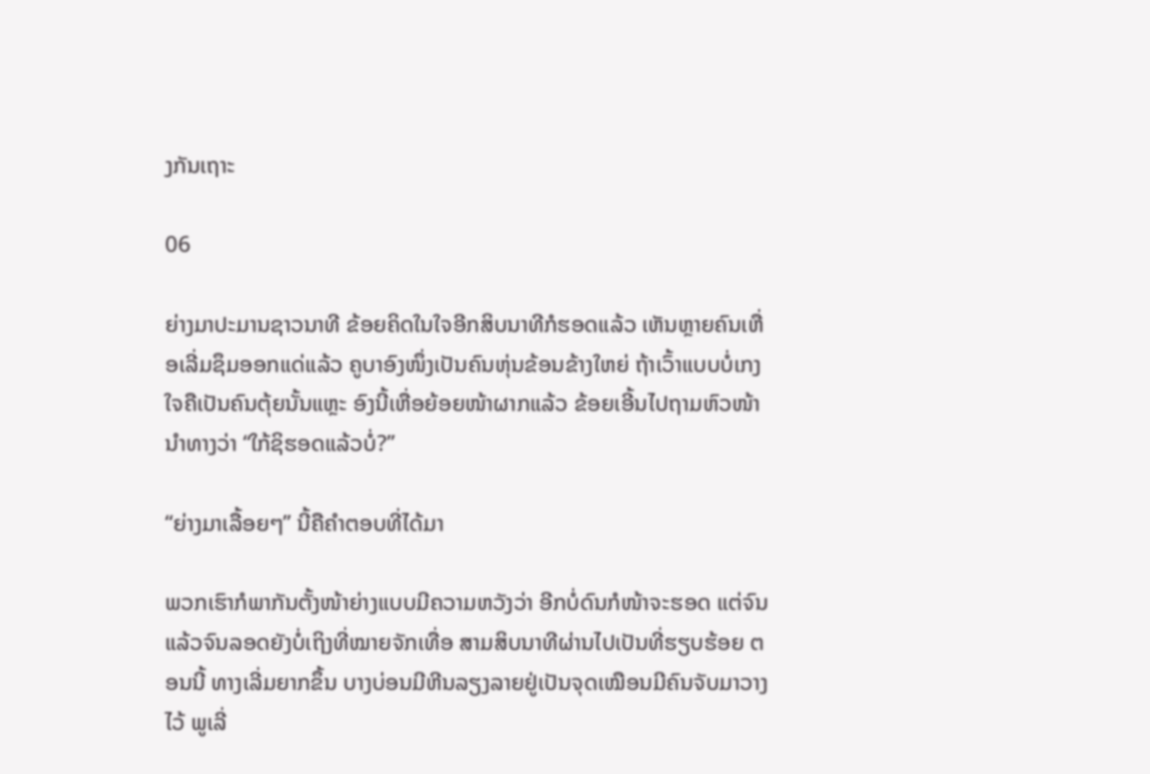ງກັນເຖາະ

06

ຍ່າງມາປະມານຊາວນາທີ ຂ້ອຍຄິດໃນໃຈອີກສິບນາທີກໍຮອດແລ້ວ ເຫັນຫຼາຍຄົນເຫື່ອເລີ່ມຊຶມອອກແດ່ແລ້ວ ຄູບາອົງໜຶ່ງເປັນຄົນຫຸ່ນຂ້ອນຂ້າງໃຫຍ່ ຖ້າເວົ້າແບບບໍ່ເກງໃຈຄືເປັນຄົນຕຸ້ຍນັ້ນແຫຼະ ອົງນີ້ເຫື່ອຍ້ອຍໜ້າຜາກແລ້ວ ຂ້ອຍເອີ້ນໄປຖາມຫົວໜ້ານຳທາງວ່າ “ໃກ້ຊິຮອດແລ້ວບໍ່?”

“ຍ່າງມາເລື້ອຍໆ” ນີ້ຄືຄຳຕອບທີ່ໄດ້ມາ

ພວກເຮົາກໍພາກັນຕັ້ງໜ້າຍ່າງແບບມີຄວາມຫວັງວ່າ ອີກບໍ່ດົນກໍໜ້າຈະຮອດ ແຕ່ຈົນແລ້ວຈົນລອດຍັງບໍ່ເຖິງທີ່ໝາຍຈັກເທື່ອ ສາມສິບນາທີຜ່ານໄປເປັນທີ່ຮຽບຮ້ອຍ ຕອນນີ້ ທາງເລີ່ມຍາກຂຶ້ນ ບາງບ່ອນມີຫີນລຽງລາຍຢູ່ເປັນຈຸດເໝືອນມີຄົນຈັບມາວາງໄວ້ ພູເລີ່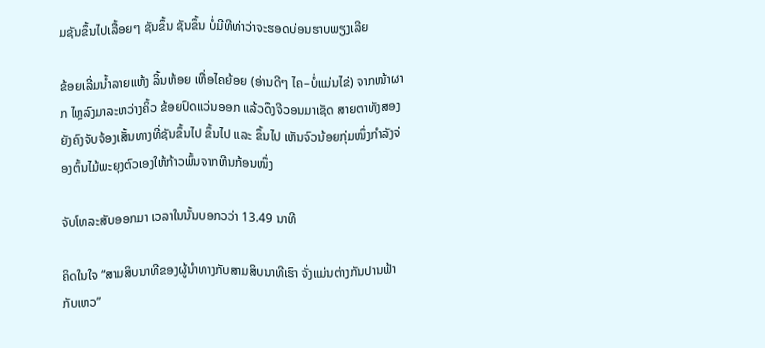ມຊັນຂຶ້ນໄປເລື້ອຍໆ ຊັນຂຶ້ນ ຊັນຂຶ້ນ ບໍ່ມີທີທ່າວ່າຈະຮອດບ່ອນຮາບພຽງເລີຍ

ຂ້ອຍເລີ່ມນ້ຳລາຍແຫ້ງ ລິ້ນຫ້ອຍ ເຫື່ອໄຄຍ້ອຍ (ອ່ານດີໆ ໄຄ–ບໍ່ແມ່ນໄຂ່) ຈາກໜ້າຜາກ ໄຫຼລົງມາລະຫວ່າງຄິ້ວ ຂ້ອຍປົດແວ່ນອອກ ແລ້ວດຶງຈີວອນມາເຊັດ ສາຍຕາທັງສອງຍັງຄົງຈັບຈ້ອງເສັ້ນທາງທີ່ຊັນຂຶ້ນໄປ ຂຶ້ນໄປ ແລະ ຂຶ້ນໄປ ເຫັນຈົວນ້ອຍກຸ່ມໜຶ່ງກຳລັງຈ່ອງຕົ້ນໄມ້ພະຍຸງຕົວເອງໃຫ້ກ້າວພົ້ນຈາກຫີນກ້ອນໜຶ່ງ

ຈັບໂທລະສັບອອກມາ ເວລາໃນນັ້ນບອກວວ່າ 13.49 ນາທີ

ຄິດໃນໃຈ “ສາມສິບນາທີຂອງຜູ້ນຳທາງກັບສາມສິບນາທີເຮົາ ຈັ່ງແມ່ນຕ່າງກັນປານຟ້າກັບເຫວ”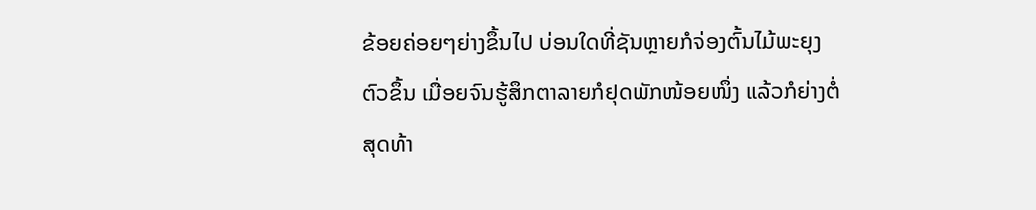ຂ້ອຍຄ່ອຍໆຍ່າງຂຶ້ນໄປ ບ່ອນໃດທີ່ຊັນຫຼາຍກໍຈ່ອງຕົ້ນໄມ້ພະຍຸງຕົວຂຶ້ນ ເມື່ອຍຈົນຮູ້ສຶກຕາລາຍກໍຢຸດພັກໜ້ອຍໜຶ່ງ ແລ້ວກໍຍ່າງຕໍ່ ສຸດທ້າ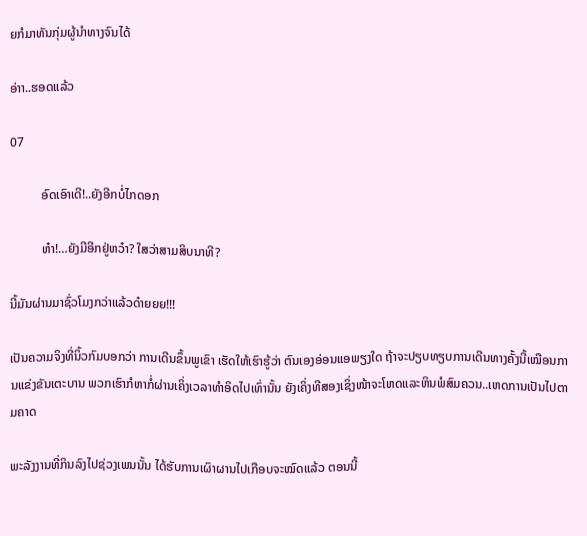ຍກໍມາທັນກຸ່ມຜູ້ນຳທາງຈົນໄດ້

ອ່າາ..ຮອດແລ້ວ

07

          ອົດເອົາເດີ!..ຍັງອີກບໍ່ໄກດອກ

          ຫ໋າ!…ຍັງມີອີກຢູ່ຫວ໋າ? ໃສວ່າສາມສິບນາທີ?

ນີ້ມັນຜ່ານມາຊົ່ວໂມງກວ່າແລ້ວດ໋າຍຍຍ!!!

ເປັນຄວາມຈິງທີ່ນິ້ວກົມບອກວ່າ ການເດີນຂຶ້ນພູເຂົາ ເຮັດໃຫ້ເຮົາຮູ້ວ່າ ຕົນເອງອ່ອນແອພຽງໃດ ຖ້າຈະປຽບທຽບການເດີນທາງຄັ້ງນີ້ເໝືອນການແຂ່ງຂັນເຕະບານ ພວກເຮົາກໍຫາກໍ່ຜ່ານເຄິ່ງເວລາທຳອິດໄປເທົ່ານັ້ນ ຍັງເຄິ່ງທີສອງເຊິ່ງໜ້າຈະໂຫດແລະຫິນພໍສົມຄວນ..ເຫດການເປັນໄປຕາມຄາດ

ພະລັງງານທີ່ກິນລົງໄປຊ່ວງເພນນັ້ນ ໄດ້ຮັບການເຜົາຜານໄປເກືອບຈະໝົດແລ້ວ ຕອນນີ້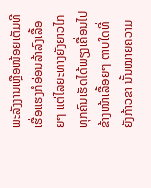ພະລັງງານເຫຼືອໜ້ອຍເຕັມທີ ເຮື່ອແຮງກໍອ່ອນລ້າລົງເລື້ອຍໆ ແຕ່ໄລຍະທາງຍັງຍາວໄກ ທຸກຄົນເຮັດໄດ້ພຽງເຄື່ອນໄປຂ້າງໜ້າເລື້ອຍໆ ຕາບໃດທີ່ຍັງກ້າວຂາ ນັ້ນໝາຍຄວາມ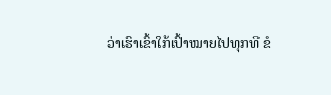ວ່າເຮົາເຂົ້າໃກ້ເປົ້າໝາຍໄປທຸກທີ ຂໍ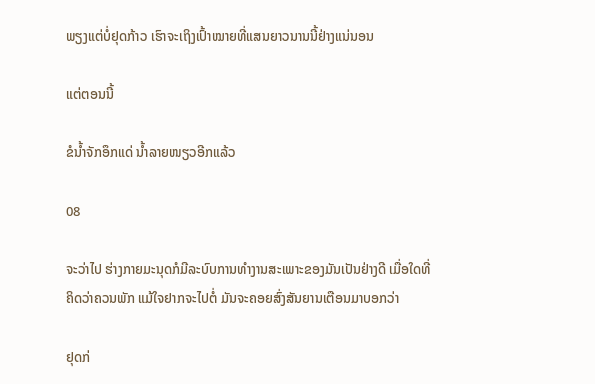ພຽງແຕ່ບໍ່ຢຸດກ້າວ ເຮົາຈະເຖິງເປົ້າໝາຍທີ່ແສນຍາວນານນີ້ຢ່າງແນ່ນອນ

ແຕ່ຕອນນີ້

ຂໍນ້ຳຈັກອຶກແດ່ ນ້ຳລາຍໜຽວອີກແລ້ວ

08

ຈະວ່າໄປ ຮ່າງກາຍມະນຸດກໍມີລະບົບການທຳງານສະເພາະຂອງມັນເປັນຢ່າງດີ ເມື່ອໃດທີ່ຄິດວ່າຄວນພັກ ແມ້ໃຈຢາກຈະໄປຕໍ່ ມັນຈະຄອຍສົ່ງສັນຍານເຕືອນມາບອກວ່າ

ຢຸດກ່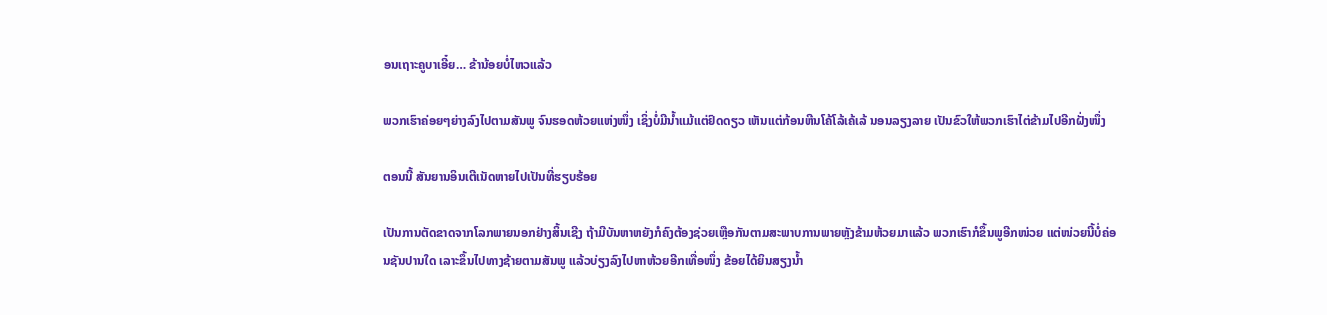ອນເຖາະຄູບາເອີ໋ຍ… ຂ້ານ້ອຍບໍ່ໄຫວແລ້ວ

ພວກເຮົາຄ່ອຍໆຍ່າງລົງໄປຕາມສັນພູ ຈົນຮອດຫ້ວຍແຫ່ງໜຶ່ງ ເຊິ່ງບໍ່ມີນ້ຳແມ້ແຕ່ຢົດດຽວ ເຫັນແຕ່ກ້ອນຫີນໂຄ້ໂລ້ເຄ້ເລ້ ນອນລຽງລາຍ ເປັນຂົວໃຫ້ພວກເຮົາໄຕ່ຂ້າມໄປອີກຝັ່ງໜຶ່ງ

ຕອນນີ້ ສັນຍານອິນເຕີເນັດຫາຍໄປເປັນທີ່ຮຽບຮ້ອຍ

ເປັນການຕັດຂາດຈາກໂລກພາຍນອກຢ່າງສິ້ນເຊີງ ຖ້າມີບັນຫາຫຍັງກໍຄົງຕ້ອງຊ່ວຍເຫຼືອກັນຕາມສະພາບການພາຍຫຼັງຂ້າມຫ້ວຍມາແລ້ວ ພວກເຮົາກໍຂຶ້ນພູອີກໜ່ວຍ ແຕ່ໜ່ວຍນີ້ບໍ່ຄ່ອນຊັນປານໃດ ເລາະຂຶ້ນໄປທາງຊ້າຍຕາມສັນພູ ແລ້ວບ່ຽງລົງໄປຫາຫ້ວຍອີກເທື່ອໜຶ່ງ ຂ້ອຍໄດ້ຍິນສຽງນ້ຳ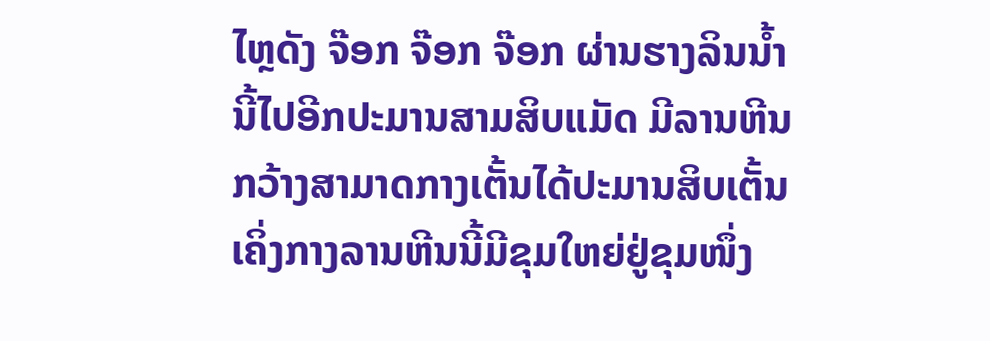ໄຫຼດັງ ຈ໊ອກ ຈ໊ອກ ຈ໊ອກ ຜ່ານຮາງລິນນ້ຳນີ້ໄປອີກປະມານສາມສິບແມັດ ມີລານຫີນກວ້າງສາມາດກາງເຕັ້ນໄດ້ປະມານສິບເຕັ້ນ ເຄິ່ງກາງລານຫີນນີ້ມີຂຸມໃຫຍ່ຢູ່ຂຸມໜຶ່ງ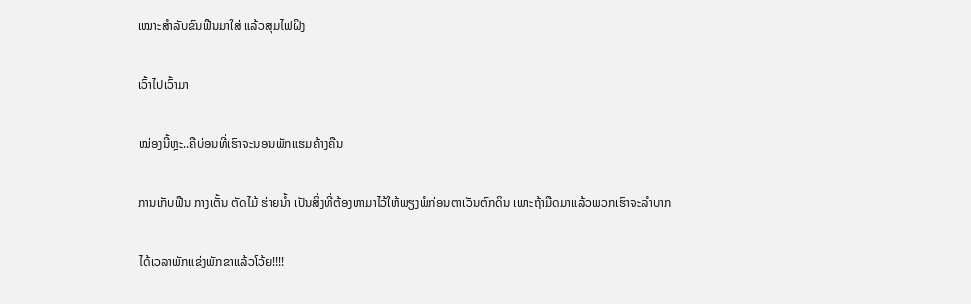ເໝາະສຳລັບຂົນຟືນມາໃສ່ ແລ້ວສຸມໄຟຝິງ

ເວົ້າໄປເວົ້າມາ

ໝ່ອງນີ້ຫຼະ..ຄືບ່ອນທີ່ເຮົາຈະນອນພັກແຮມຄ້າງຄືນ

ການເກັບຟືນ ກາງເຕັ້ນ ຕັດໄມ້ ຮ່າຍນ້ຳ ເປັນສິ່ງທີ່ຕ້ອງຫາມາໄວ້ໃຫ້ພຽງພໍກ່ອນຕາເວັນຕົກດິນ ເພາະຖ້າມືດມາແລ້ວພວກເຮົາຈະລຳບາກ

ໄດ້ເວລາພັກແຂ່ງພັກຂາແລ້ວໂວ້ຍ!!!!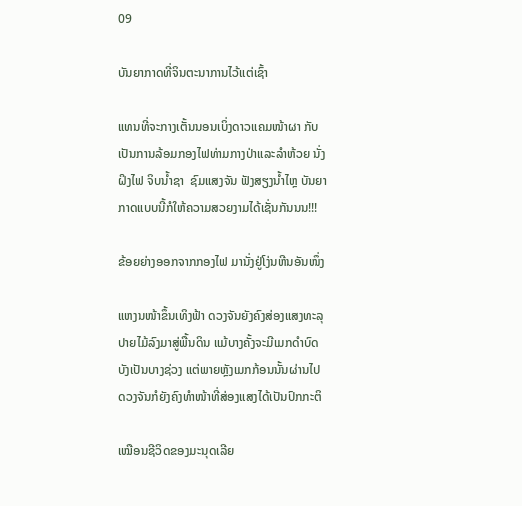09

ບັນຍາກາດທີ່ຈິນຕະນາການໄວ້ແຕ່ເຊົ້າ

ແທນທີ່ຈະກາງເຕັ້ນນອນເບິ່ງດາວແຄມໜ້າຜາ ກັບເປັນການລ້ອມກອງໄຟທ່າມກາງປ່າແລະລຳຫ້ວຍ ນັ່ງຝິງໄຟ ຈິບນ້ຳຊາ  ຊົມແສງຈັນ ຟັງສຽງນ້ຳໄຫຼ ບັນຍາກາດແບບນີ້ກໍໃຫ້ຄວາມສວຍງາມໄດ້ເຊັ່ນກັນນນ!!!

ຂ້ອຍຍ່າງອອກຈາກກອງໄຟ ມານັ່ງຢູ່ໂງ່ນຫີນອັນໜຶ່ງ

ແຫງນໜ້າຂຶ້ນເທິງຟ້າ ດວງຈັນຍັງຄົງສ່ອງແສງທະລຸປາຍໄມ້ລົງມາສູ່ພື້ນດິນ ແມ້ບາງຄັ້ງຈະມີເມກດຳບົດບັງເປັນບາງຊ່ວງ ແຕ່ພາຍຫຼັງເມກກ້ອນນັ້ນຜ່ານໄປ ດວງຈັນກໍຍັງຄົງທຳໜ້າທີ່ສ່ອງແສງໄດ້ເປັນປົກກະຕິ

ເໝືອນຊີວິດຂອງມະນຸດເລີຍ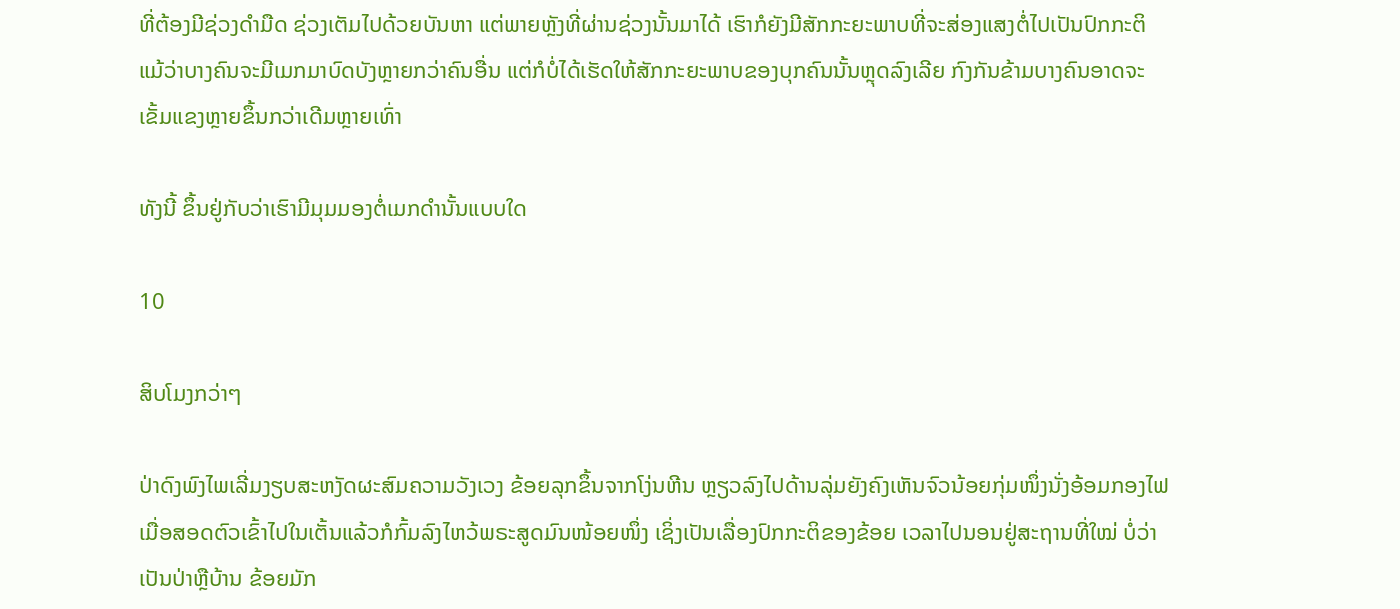ທີ່ຕ້ອງມີຊ່ວງດຳມືດ ຊ່ວງເຕັມໄປດ້ວຍບັນຫາ ແຕ່ພາຍຫຼັງທີ່ຜ່ານຊ່ວງນັ້ນມາໄດ້ ເຮົາກໍຍັງມີສັກກະຍະພາບທີ່ຈະສ່ອງແສງຕໍ່ໄປເປັນປົກກະຕິ ແມ້ວ່າບາງຄົນຈະມີເມກມາບົດບັງຫຼາຍກວ່າຄົນອື່ນ ແຕ່ກໍບໍ່ໄດ້ເຮັດໃຫ້ສັກກະຍະພາບຂອງບຸກຄົນນັ້ນຫຼຸດລົງເລີຍ ກົງກັນຂ້າມບາງຄົນອາດຈະເຂັ້ມແຂງຫຼາຍຂຶ້ນກວ່າເດີມຫຼາຍເທົ່າ

ທັງນີ້ ຂຶ້ນຢູ່ກັບວ່າເຮົາມີມຸມມອງຕໍ່ເມກດຳນັ້ນແບບໃດ

10

ສິບໂມງກວ່າໆ

ປ່າດົງພົງໄພເລີ່ມງຽບສະຫງັດຜະສົມຄວາມວັງເວງ ຂ້ອຍລຸກຂຶ້ນຈາກໂງ່ນຫີນ ຫຼຽວລົງໄປດ້ານລຸ່ມຍັງຄົງເຫັນຈົວນ້ອຍກຸ່ມໜຶ່ງນັ່ງອ້ອມກອງໄຟ ເມື່ອສອດຕົວເຂົ້າໄປໃນເຕັ້ນແລ້ວກໍກົ້ມລົງໄຫວ້ພຣະສູດມົນໜ້ອຍໜຶ່ງ ເຊິ່ງເປັນເລື່ອງປົກກະຕິຂອງຂ້ອຍ ເວລາໄປນອນຢູ່ສະຖານທີ່ໃໝ່ ບໍ່ວ່າເປັນປ່າຫຼືບ້ານ ຂ້ອຍມັກ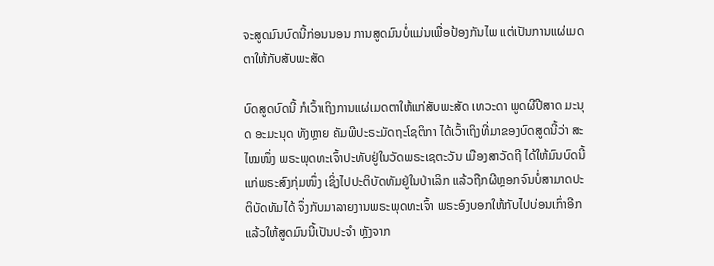ຈະສູດມົນບົດນີ້ກ່ອນນອນ ການສູດມົນບໍ່ແມ່ນເພື່ອປ້ອງກັນໄພ ແຕ່ເປັນການແຜ່ເມດຕາໃຫ້ກັບສັບພະສັດ

ບົດສູດບົດນີ້ ກໍເວົ້າເຖິງການແຜ່ເມດຕາໃຫ້ແກ່ສັບພະສັດ ເທວະດາ ພູດຜີປີສາດ ມະນຸດ ອະມະນຸດ ທັງຫຼາຍ ຄັມພີປະຣະມັດຖະໂຊຕິກາ ໄດ້ເວົ້າເຖິງທີ່ມາຂອງບົດສູດນີ້ວ່າ ສະໄໝໜຶ່ງ ພຣະພຸດທະເຈົ້າປະທັບຢູ່ໃນວັດພຣະເຊຕະວັນ ເມືອງສາວັດຖີ ໄດ້ໃຫ້ມົນບົດນີ້ແກ່ພຣະສົງກຸ່ມໜຶ່ງ ເຊິ່ງໄປປະຕິບັດທັມຢູ່ໃນປ່າເລິກ ແລ້ວຖືກຜີຫຼອກຈົນບໍ່ສາມາດປະຕິບັດທັມໄດ້ ຈຶ່ງກັບມາລາຍງານພຣະພຸດທະເຈົ້າ ພຣະອົງບອກໃຫ້ກັບໄປບ່ອນເກົ່າອີກ ແລ້ວໃຫ້ສູດມົນນີ້ເປັນປະຈຳ ຫຼັງຈາກ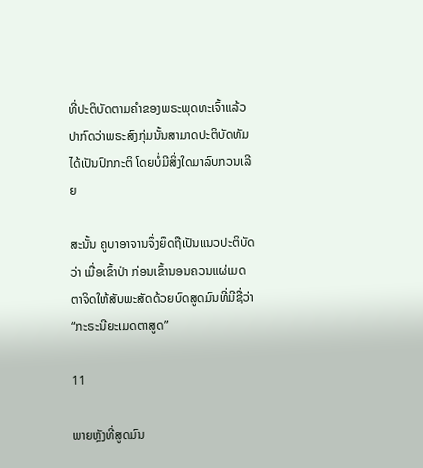ທີ່ປະຕິບັດຕາມຄຳຂອງພຣະພຸດທະເຈົ້າແລ້ວ ປາກົດວ່າພຣະສົງກຸ່ມນັ້ນສາມາດປະຕິບັດທັມໄດ້ເປັນປົກກະຕິ ໂດຍບໍ່ມີສິ່ງໃດມາລົບກວນເລີຍ

ສະນັ້ນ ຄູບາອາຈານຈຶ່ງຍຶດຖືເປັນແນວປະຕິບັດວ່າ ເມື່ອເຂົ້າປ່າ ກ່ອນເຂົ້ານອນຄວນແຜ່ເມດຕາຈິດໃຫ້ສັບພະສັດດ້ວຍບົດສູດມົນທີ່ມີຊື່ວ່າ “ກະຣະນີຍະເມດຕາສູດ”

11

ພາຍຫຼັງທີ່ສູດມົນ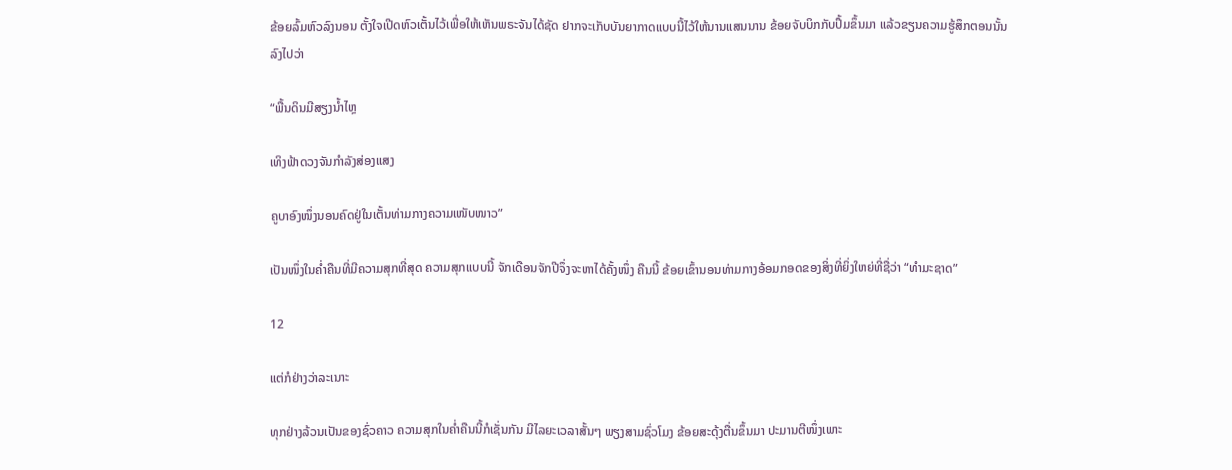ຂ້ອຍລົ້ມຫົວລົງນອນ ຕັ້ງໃຈເປີດຫົວເຕັ້ນໄວ້ເພື່ອໃຫ້ເຫັນພຣະຈັນໄດ້ຊັດ ຢາກຈະເກັບບັນຍາກາດແບບນີ້ໄວ້ໃຫ້ນານແສນນານ ຂ້ອຍຈັບບິກກັບປຶ້ມຂຶ້ນມາ ແລ້ວຂຽນຄວາມຮູ້ສຶກຕອນນັ້ນລົງໄປວ່າ

“ພື້ນດິນມີສຽງນ້ຳໄຫຼ

ເທິງຟ້າດວງຈັນກຳລັງສ່ອງແສງ

ຄູບາອົງໜຶ່ງນອນຄົດຢູ່ໃນເຕັ້ນທ່າມກາງຄວາມເໜັບໜາວ”

ເປັນໜຶ່ງໃນຄ່ຳຄືນທີ່ມີຄວາມສຸກທີ່ສຸດ ຄວາມສຸກແບບນີ້ ຈັກເດືອນຈັກປີຈຶ່ງຈະຫາໄດ້ຄັ້ງໜຶ່ງ ຄືນນີ້ ຂ້ອຍເຂົ້ານອນທ່າມກາງອ້ອມກອດຂອງສິ່ງທີ່ຍິ່ງໃຫຍ່ທີ່ຊື່ວ່າ “ທຳມະຊາດ”

12

ແຕ່ກໍຢ່າງວ່າລະເນາະ

ທຸກຢ່າງລ້ວນເປັນຂອງຊົ່ວຄາວ ຄວາມສຸກໃນຄ່ຳຄືນນີ້ກໍເຊັ່ນກັນ ມີໄລຍະເວລາສັ້ນໆ ພຽງສາມຊົ່ວໂມງ ຂ້ອຍສະດຸ້ງຕື່ນຂຶ້ນມາ ປະມານຕີໜຶ່ງເພາະ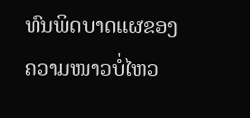ທົນພິດບາດແຜຂອງຄວາມໜາວບໍ່ໄຫວ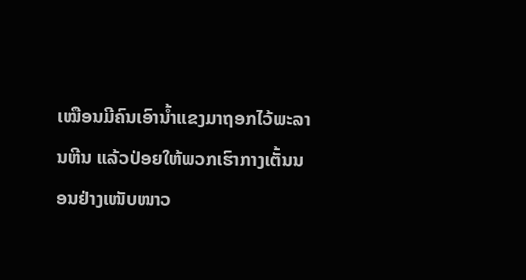ເໝືອນມີຄົນເອົານ້ຳແຂງມາຖອກໄວ້ພະລານຫີນ ແລ້ວປ່ອຍໃຫ້ພວກເຮົາກາງເຕັ້ນນອນຢ່າງເໜັບໜາວ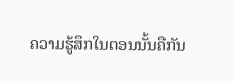ຄວາມຮູ້ສຶກໃນຕອນນັ້ນຄືກັນ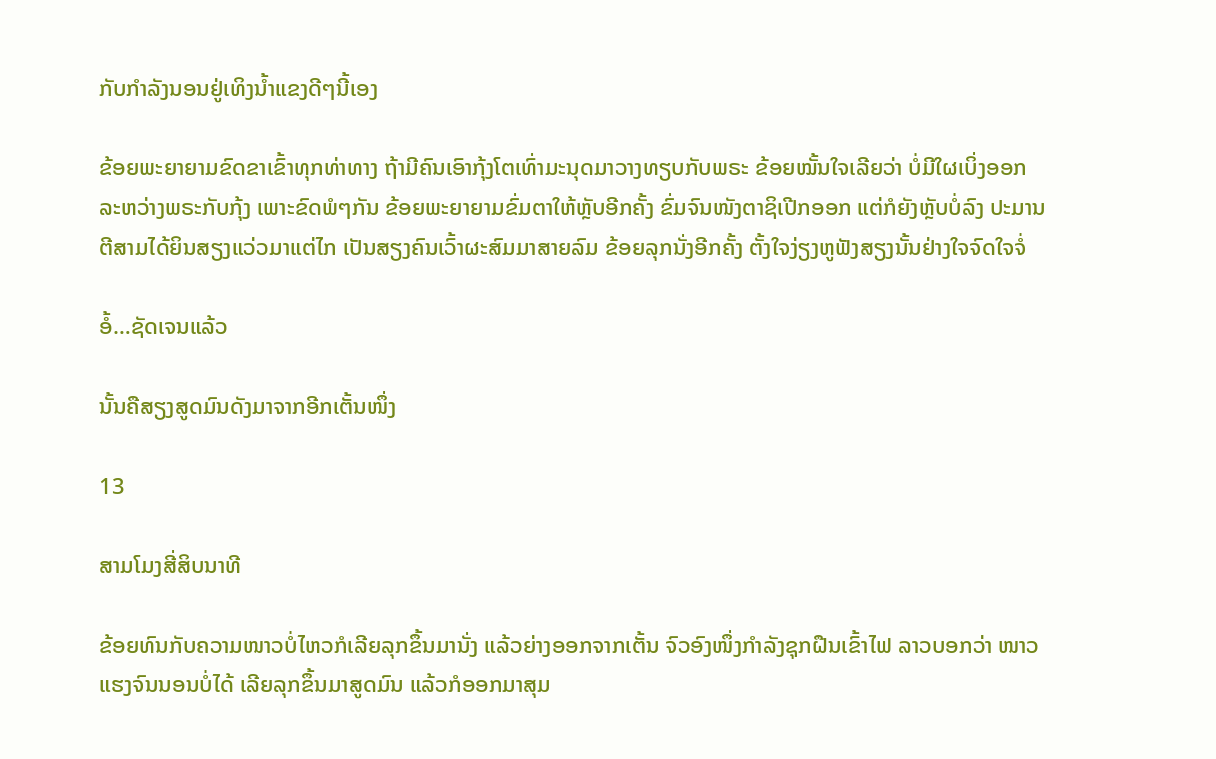ກັບກຳລັງນອນຢູ່ເທິງນ້ຳແຂງດີໆນີ້ເອງ

ຂ້ອຍພະຍາຍາມຂົດຂາເຂົ້າທຸກທ່າທາງ ຖ້າມີຄົນເອົາກຸ້ງໂຕເທົ່າມະນຸດມາວາງທຽບກັບພຣະ ຂ້ອຍໝັ້ນໃຈເລີຍວ່າ ບໍ່ມີໃຜເບິ່ງອອກລະຫວ່າງພຣະກັບກຸ້ງ ເພາະຂົດພໍໆກັນ ຂ້ອຍພະຍາຍາມຂົ່ມຕາໃຫ້ຫຼັບອີກຄັ້ງ ຂົ່ມຈົນໜັງຕາຊິເປີກອອກ ແຕ່ກໍຍັງຫຼັບບໍ່ລົງ ປະມານຕີສາມໄດ້ຍິນສຽງແວ່ວມາແຕ່ໄກ ເປັນສຽງຄົນເວົ້າຜະສົມມາສາຍລົມ ຂ້ອຍລຸກນັ່ງອີກຄັ້ງ ຕັ້ງໃຈງ່ຽງຫູຟັງສຽງນັ້ນຢ່າງໃຈຈົດໃຈຈໍ່

ອໍ້…ຊັດເຈນແລ້ວ

ນັ້ນຄືສຽງສູດມົນດັງມາຈາກອີກເຕັ້ນໜຶ່ງ

13

ສາມໂມງສີ່ສິບນາທີ

ຂ້ອຍທົນກັບຄວາມໜາວບໍ່ໄຫວກໍເລີຍລຸກຂຶ້ນມານັ່ງ ແລ້ວຍ່າງອອກຈາກເຕັ້ນ ຈົວອົງໜຶ່ງກຳລັງຊຸກຝືນເຂົ້າໄຟ ລາວບອກວ່າ ໜາວແຮງຈົນນອນບໍ່ໄດ້ ເລີຍລຸກຂຶ້ນມາສູດມົນ ແລ້ວກໍອອກມາສຸມ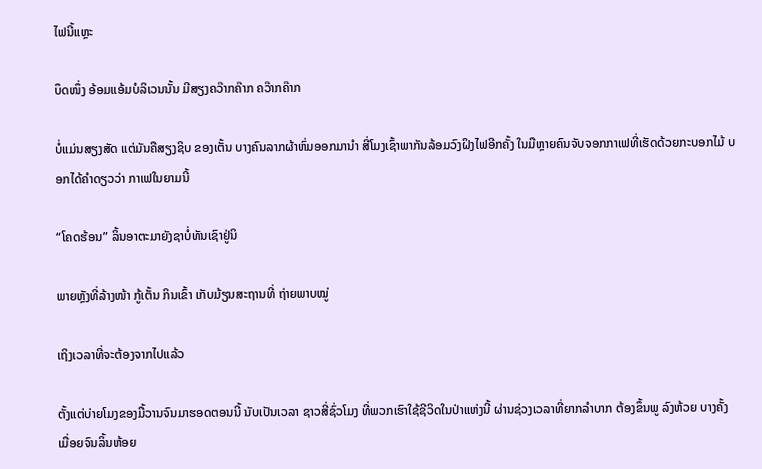ໄຟນີ້ແຫຼະ

ບຶດໜຶ່ງ ອ້ອມແອ້ມບໍລິເວນນັ້ນ ມີສຽງຄວ໊າກຄ໊າກ ຄວ໊າກຄ໊າກ

ບໍ່ແມ່ນສຽງສັດ ແຕ່ມັນຄືສຽງຊິບ ຂອງເຕັ້ນ ບາງຄົນລາກຜ້າຫົ່ມອອກມານຳ ສີ່ໂມງເຊົ້າພາກັນລ້ອມວົງຝິງໄຟອີກຄັ້ງ ໃນມືຫຼາຍຄົນຈັບຈອກກາເຟທີ່ເຮັດດ້ວຍກະບອກໄມ້ ບອກໄດ້ຄຳດຽວວ່າ ກາເຟໃນຍາມນີ້

“ໂຄດຮ້ອນ” ລິ້ນອາຕະມາຍັງຊາບໍ່ທັນເຊົາຢູ່ນິ

ພາຍຫຼັງທີ່ລ້າງໜ້າ ກູ້ເຕັ້ນ ກິນເຂົ້າ ເກັບມ້ຽນສະຖານທີ່ ຖ່າຍພາບໝູ່

ເຖິງເວລາທີ່ຈະຕ້ອງຈາກໄປແລ້ວ

ຕັ້ງແຕ່ບ່າຍໂມງຂອງມື້ວານຈົນມາຮອດຕອນນີ້ ນັບເປັນເວລາ ຊາວສີ່ຊົ່ວໂມງ ທີ່ພວກເຮົາໃຊ້ຊີວິດໃນປ່າແຫ່ງນີ້ ຜ່ານຊ່ວງເວລາທີ່ຍາກລຳບາກ ຕ້ອງຂຶ້ນພູ ລົງຫ້ວຍ ບາງຄັ້ງ ເມື່ອຍຈົນລິ້ນຫ້ອຍ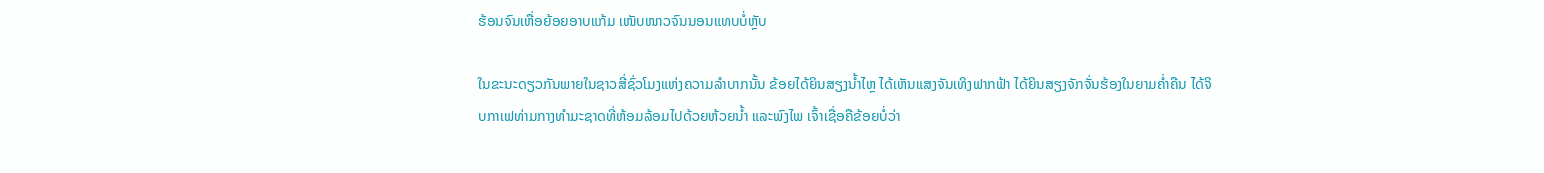ຮ້ອນຈົນເຫື່ອຍ້ອຍອາບແກ້ມ ເໜັບໜາວຈົນນອນແທບບໍ່ຫຼັບ

ໃນຂະນະດຽວກັນພາຍໃນຊາວສີ່ຊົ່ວໂມງແຫ່ງຄວາມລຳບາກນັ້ນ ຂ້ອຍໄດ້ຍິນສຽງນ້ຳໄຫຼ ໄດ້ເຫັນແສງຈັນເທິງຟາກຟ້າ ໄດ້ຍິນສຽງຈັກຈັ່ນຮ້ອງໃນຍາມຄ່ຳຄືນ ໄດ້ຈິບກາເຟທ່າມກາງທຳມະຊາດທີ່ຫ້ອມລ້ອມໄປດ້ວຍຫ້ວຍນ້ຳ ແລະພົງໄພ ເຈົ້າເຊື່ອຄືຂ້ອຍບໍ່ວ່າ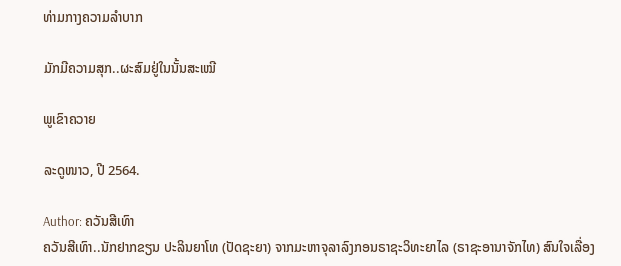ທ່າມກາງຄວາມລຳບາກ

ມັກມີຄວາມສຸກ..ຜະສົມຢູ່ໃນນັ້ນສະເໝີ

ພູເຂົາຄວາຍ

ລະດູໜາວ, ປີ 2564.

Author: ຄວັນສີເທົາ
ຄວັນສີເທົາ..ນັກຢາກຂຽນ ປະລິນຍາໂທ (ປັດຊະຍາ) ຈາກມະຫາຈຸລາລົງກອນຣາຊະວິທະຍາໄລ (ຣາຊະອານາຈັກໄທ) ສົນໃຈເລື່ອງ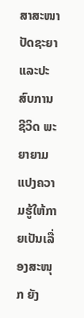ສາສະໜາ ປັດຊະຍາ ແລະປະສົບການຊີວິດ ພະຍາຍາມແປງຄວາມຮູ້ໃຫ້ກາຍເປັນເລື່ອງສະໜຸກ ຍັງ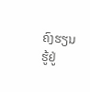ຄົງຮຽນຮູ້ຢູ່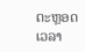ຕະຫຼອດເວລາ